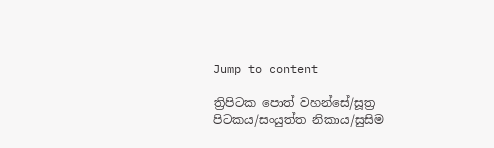Jump to content

ත්‍රිපිටක පොත් වහන්සේ/සූත්‍ර පිටකය/සංයුත්ත නිකාය/සුසිම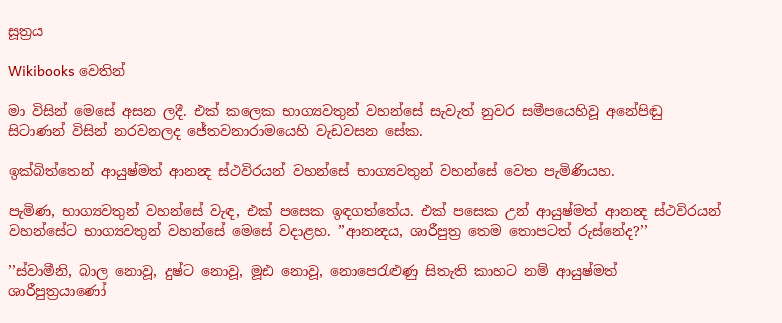සූත්‍රය

Wikibooks වෙතින්

මා විසින් මෙසේ අසන ලදී. එක් කලෙක භාග්‍යවතුන් වහන්සේ සැවැත් නුවර සමීපයෙහිවූ අනේපිඬු සිටාණන් විසින් නරවනලද ජේතවනාරාමයෙහි වැඩවසන සේක.

ඉක්බිත්තෙන් ආයුෂ්මත් ආනන්‍ද ස්ථවිරයන් වහන්සේ භාග්‍යවතුන් වහන්සේ වෙත පැමිණියහ.

පැමිණ, භාග්‍යවතුන් වහන්සේ වැඳ, එක් පසෙක ඉඳගත්තේය. එක් පසෙක උන් ආයුෂ්මත් ආනන්‍ද ස්ථවිරයන් වහන්සේට භාග්‍යවතුන් වහන්සේ මෙසේ වදාළහ. ’’ආනන්‍දය, ශාරීපුත්‍ර තෙම තොපටත් රුස්නේද?’’

’’ස්වාමීනි, බාල නොවූ, දුෂ්ට නොවූ, මූඪ නොවූ, නොපෙරැළුණු සිතැති කාහට නම් ආයුෂ්මත් ශාරීපුත්‍රයාණෝ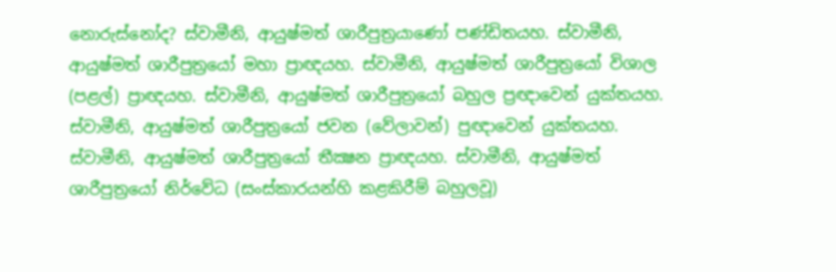නොරුස්නෝද? ස්වාමීනි, ආයුෂ්මත් ශාරීපුත්‍රයාණෝ පණ්ඩිතයහ. ස්වාමීනි, ආයුෂ්මත් ශාරීපුත්‍රයෝ මහා ප්‍රාඥයහ. ස්වාමීනි, ආයුෂ්මත් ශාරීපුත්‍රයෝ විශාල (පළල්) ප්‍රාඥයහ. ස්වාමීනි, ආයුෂ්මත් ශාරීපුත්‍රයෝ බහුල ප්‍රඥාවෙන් යුක්තයහ. ස්වාමීනි, ආයුෂ්මත් ශාරීපුත්‍රයෝ ජවන (වේලාවන්) පුඥාවෙන් යුක්තයහ. ස්වාමීනි, ආයුෂ්මත් ශාරීපුත්‍රයෝ තීක්‍ෂන ප්‍රාඥයහ. ස්වාමීනි, ආයුෂ්මත් ශාරීපුත්‍රයෝ නිර්වේධ (සංස්කාරයන්හි කළකිරීම් බහුලවූ)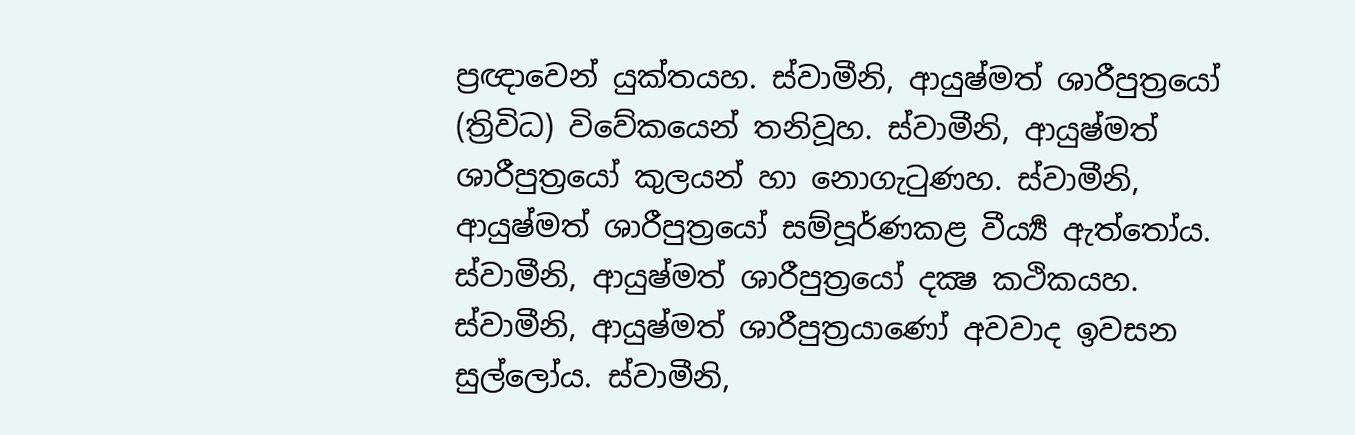ප්‍රඥාවෙන් යුක්තයහ. ස්වාමීනි, ආයුෂ්මත් ශාරීපුත්‍රයෝ (ත්‍රිවිධ) විවේකයෙන් තනිවූහ. ස්වාමීනි, ආයුෂ්මත් ශාරීපුත්‍රයෝ කුලයන් හා නොගැටුණහ. ස්වාමීනි, ආයුෂ්මත් ශාරීපුත්‍රයෝ සම්පූර්ණකළ වීර්‍ය්‍ය ඇත්තෝය. ස්වාමීනි, ආයුෂ්මත් ශාරීපුත්‍රයෝ දක්‍ෂ කථිකයහ. ස්වාමීනි, ආයුෂ්මත් ශාරීපුත්‍රයාණෝ අවවාද ඉවසන සුල්ලෝය. ස්වාමීනි,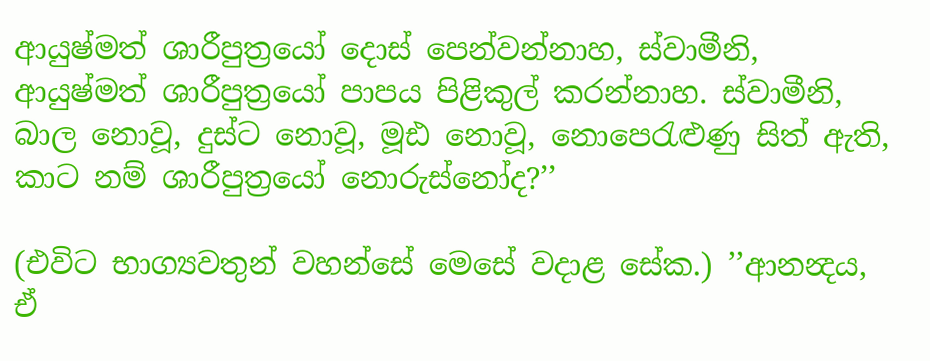ආයුෂ්මත් ශාරීපුත්‍රයෝ දොස් පෙන්වන්නාහ, ස්වාමීනි, ආයුෂ්මත් ශාරීපුත්‍රයෝ පාපය පිළිකුල් කරන්නාහ. ස්වාමීනි, බාල නොවූ, දුස්ට නොවූ, මූඪ නොවූ, නොපෙරැළුණු සිත් ඇති, කාට නම් ශාරීපුත්‍රයෝ නොරුස්නෝද?’’

(එවිට භාග්‍යවතුන් වහන්සේ මෙසේ වදාළ සේක.) ’’ආනන්‍දය, ඒ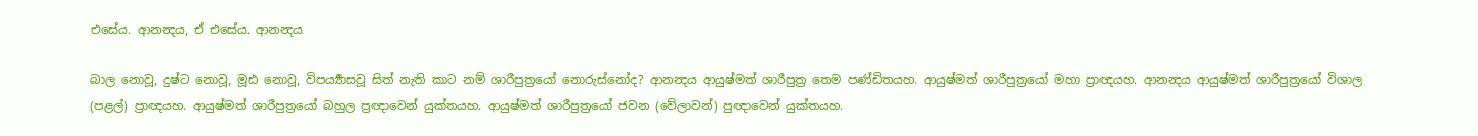එසේය. ආනන්‍දය, ඒ එසේය. ආනන්‍දය

බාල නොවූ, දුෂ්ට නොවූ, මූඪ නොවූ, විපර්‍ය්‍යාසවූ සිත් නැති කාට නම් ශාරීපුත්‍රයෝ නොරුස්නෝද? ආනන්‍දය ආයුෂ්මත් ශාරීපුත්‍ර තෙම පණ්ඩිතයහ. ආයුෂ්මත් ශාරීපුත්‍රයෝ මහා ප්‍රාඥයහ. ආනන්‍දය ආයුෂ්මත් ශාරීපුත්‍රයෝ විශාල (පළල්) ප්‍රාඥයහ. ආයුෂ්මත් ශාරීපුත්‍රයෝ බහුල ප්‍රඥාවෙන් යුක්තයහ. ආයුෂ්මත් ශාරීපුත්‍රයෝ ජවන (වේලාවන්) පුඥාවෙන් යුක්තයහ.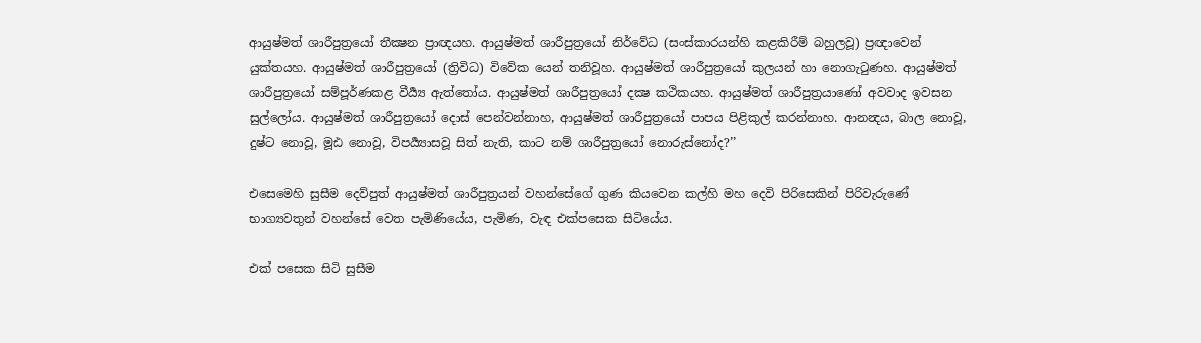ආයුෂ්මත් ශාරීපුත්‍රයෝ තීක්‍ෂන ප්‍රාඥයහ. ආයුෂ්මත් ශාරීපුත්‍රයෝ නිර්වේධ (සංස්කාරයන්හි කළකිරීම් බහුලවූ) ප්‍රඥාවෙන් යුක්තයහ. ආයුෂ්මත් ශාරීපුත්‍රයෝ (ත්‍රිවිධ) විවේක යෙන් තනිවූහ. ආයුෂ්මත් ශාරීපුත්‍රයෝ කුලයන් හා නොගැටුණහ. ආයුෂ්මත් ශාරීපුත්‍රයෝ සම්පූර්ණකළ වීර්‍ය්‍ය ඇත්තෝය. ආයුෂ්මත් ශාරීපුත්‍රයෝ දක්‍ෂ කථිකයහ. ආයුෂ්මත් ශාරීපුත්‍රයාණෝ අවවාද ඉවසන සුල්ලෝය. ආයුෂ්මත් ශාරීපුත්‍රයෝ දොස් පෙන්වන්නාහ, ආයුෂ්මත් ශාරීපුත්‍රයෝ පාපය පිළිකුල් කරන්නාහ. ආනන්‍දය, බාල නොවූ, දුෂ්ට නොවූ, මූඪ නොවූ, විපර්‍ය්‍යාසවූ සිත් නැති, කාට නම් ශාරීපුත්‍රයෝ නොරුස්නෝද?’’

එසෙමෙහි සුසීම දෙව්පුත් ආයුෂ්මත් ශාරීපුත්‍රයන් වහන්සේගේ ගුණ කියවෙන කල්හි මහ දෙවි පිරිසෙකින් පිරිවැරුණේ භාග්‍යවතුන් වහන්සේ වෙත පැමිණියේය, පැමිණ, වැඳ එක්පසෙක සිටියේය.

එක් පසෙක සිටි සුසීම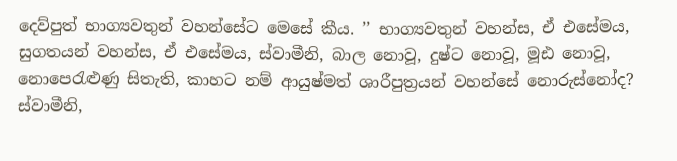දෙව්පුත් භාග්‍යවතුන් වහන්සේට මෙසේ කීය. ’’ භාග්‍යවතුන් වහන්ස, ඒ එසේමය, සුගතයන් වහන්ස, ඒ එසේමය, ස්වාමීනි, බාල නොවූ, දුෂ්ට නොවූ, මූඪ නොවූ, නොපෙරැළුණු සිතැති, කාහට නම් ආයුෂ්මත් ශාරීපුත්‍රයන් වහන්සේ නොරුස්නෝද? ස්වාමීනි,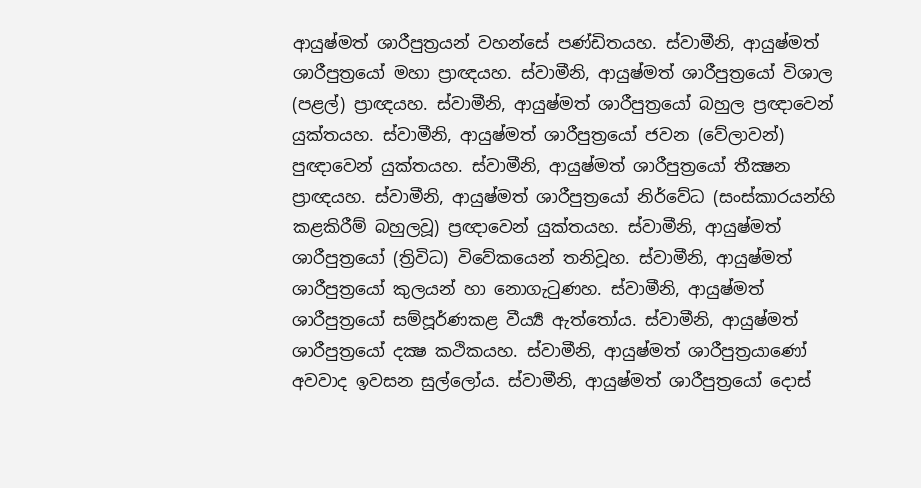ආයුෂ්මත් ශාරීපුත්‍රයන් වහන්සේ පණ්ඩිතයහ. ස්වාමීනි, ආයුෂ්මත් ශාරීපුත්‍රයෝ මහා ප්‍රාඥයහ. ස්වාමීනි, ආයුෂ්මත් ශාරීපුත්‍රයෝ විශාල (පළල්) ප්‍රාඥයහ. ස්වාමීනි, ආයුෂ්මත් ශාරීපුත්‍රයෝ බහුල ප්‍රඥාවෙන් යුක්තයහ. ස්වාමීනි, ආයුෂ්මත් ශාරීපුත්‍රයෝ ජවන (වේලාවන්) පුඥාවෙන් යුක්තයහ. ස්වාමීනි, ආයුෂ්මත් ශාරීපුත්‍රයෝ තීක්‍ෂන ප්‍රාඥයහ. ස්වාමීනි, ආයුෂ්මත් ශාරීපුත්‍රයෝ නිර්වේධ (සංස්කාරයන්හි කළකිරීම් බහුලවූ) ප්‍රඥාවෙන් යුක්තයහ. ස්වාමීනි, ආයුෂ්මත් ශාරීපුත්‍රයෝ (ත්‍රිවිධ) විවේකයෙන් තනිවූහ. ස්වාමීනි, ආයුෂ්මත් ශාරීපුත්‍රයෝ කුලයන් හා නොගැටුණහ. ස්වාමීනි, ආයුෂ්මත් ශාරීපුත්‍රයෝ සම්පූර්ණකළ වීර්‍ය්‍ය ඇත්තෝය. ස්වාමීනි, ආයුෂ්මත් ශාරීපුත්‍රයෝ දක්‍ෂ කථිකයහ. ස්වාමීනි, ආයුෂ්මත් ශාරීපුත්‍රයාණෝ අවවාද ඉවසන සුල්ලෝය. ස්වාමීනි, ආයුෂ්මත් ශාරීපුත්‍රයෝ දොස්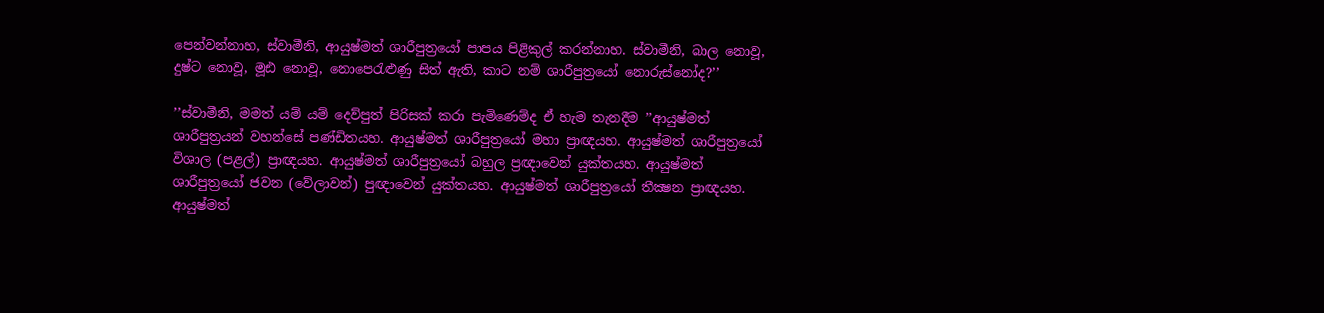පෙන්වන්නාහ, ස්වාමීනි, ආයුෂ්මත් ශාරීපුත්‍රයෝ පාපය පිළිකුල් කරන්නාහ. ස්වාමීනි, බාල නොවූ, දුෂ්ට නොවූ, මූඪ නොවූ, නොපෙරැළුණු සිත් ඇති, කාට නම් ශාරීපුත්‍රයෝ නොරුස්නෝද?’’

’’ස්වාමීනි, මමත් යම් යම් දෙව්පුත් පිරිසක් කරා පැමිණෙම්ද ඒ හැම තැනදීම ’’ආයුෂ්මත් ශාරීපුත්‍රයන් වහන්සේ පණ්ඩිතයහ. ආයුෂ්මත් ශාරීපුත්‍රයෝ මහා ප්‍රාඥයහ. ආයුෂ්මත් ශාරීපුත්‍රයෝ විශාල (පළල්) ප්‍රාඥයහ. ආයුෂ්මත් ශාරීපුත්‍රයෝ බහුල ප්‍රඥාවෙන් යුක්තයහ. ආයුෂ්මත් ශාරීපුත්‍රයෝ ජවන (වේලාවන්) පුඥාවෙන් යුක්තයහ. ආයුෂ්මත් ශාරීපුත්‍රයෝ තීක්‍ෂන ප්‍රාඥයහ. ආයුෂ්මත්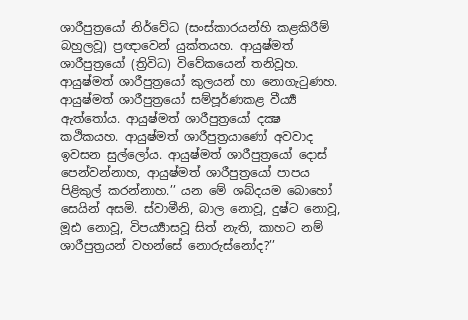ශාරීපුත්‍රයෝ නිර්වේධ (සංස්කාරයන්හි කළකිරීම් බහුලවූ) ප්‍රඥාවෙන් යුක්තයහ. ආයුෂ්මත් ශාරීපුත්‍රයෝ (ත්‍රිවිධ) විවේකයෙන් තනිවූහ. ආයුෂ්මත් ශාරීපුත්‍රයෝ කුලයන් හා නොගැටුණහ. ආයුෂ්මත් ශාරීපුත්‍රයෝ සම්පූර්ණකළ වීර්‍ය්‍ය ඇත්තෝය. ආයුෂ්මත් ශාරීපුත්‍රයෝ දක්‍ෂ කථිකයහ. ආයුෂ්මත් ශාරීපුත්‍රයාණෝ අවවාද ඉවසන සුල්ලෝය. ආයුෂ්මත් ශාරීපුත්‍රයෝ දොස් පෙන්වන්නාහ, ආයුෂ්මත් ශාරීපුත්‍රයෝ පාපය පිළිකුල් කරන්නාහ.’’ යන මේ ශබ්දයම බොහෝ සෙයින් අසමි. ස්වාමීනි, බාල නොවූ, දුෂ්ට නොවූ, මූඪ නොවූ, විපර්‍ය්‍යාසවූ සිත් නැති, කාහට නම් ශාරීපුත්‍රයන් වහන්සේ නොරුස්නෝද?’’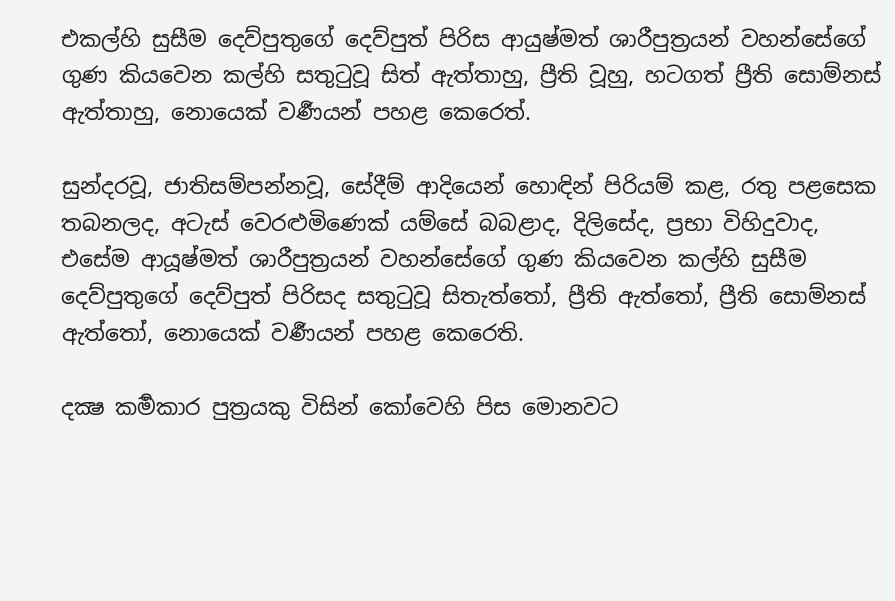එකල්හි සුසීම දෙව්පුතුගේ දෙව්පුත් පිරිස ආයුෂ්මත් ශාරීපුත්‍රයන් වහන්සේගේ ගුණ කියවෙන කල්හි සතුටුවූ සිත් ඇත්තාහු, ප්‍රීති වූහු, හටගත් ප්‍රීති සොම්නස් ඇත්තාහු, නොයෙක් වර්‍ණයන් පහළ කෙරෙත්.

සුන්දරවූ, ජාතිසම්පන්නවූ, සේදීම් ආදියෙන් හොඳින් පිරියම් කළ, රතු පළසෙක තබනලද, අටැස් වෙරළුමිණෙක් යම්සේ බබළාද, දිලිසේද, ප්‍රභා විහිදුවාද, එසේම ආයූෂ්මත් ශාරීපුත්‍රයන් වහන්සේගේ ගුණ කියවෙන කල්හි සුසීම දෙව්පුතුගේ දෙව්පුත් පිරිසද සතුටුවූ සිතැත්තෝ, ප්‍රීති ඇත්තෝ, ප්‍රීති සොම්නස් ඇත්තෝ, නොයෙක් වර්‍ණයන් පහළ කෙරෙති.

දක්‍ෂ කර්‍මකාර පුත්‍රයකු විසින් කෝවෙහි පිස මොනවට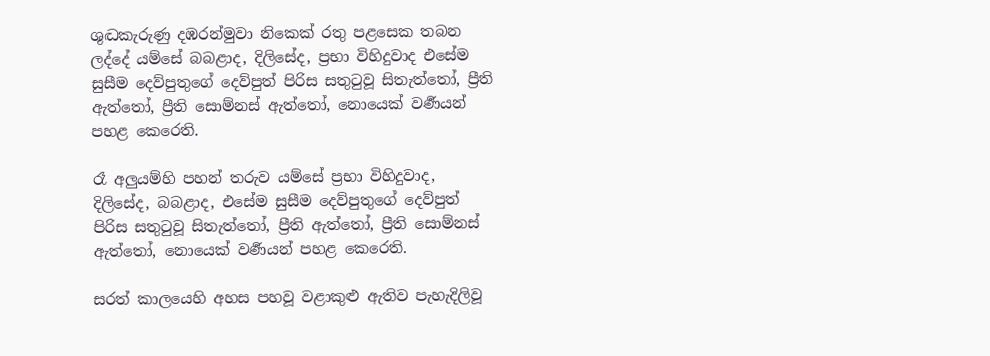ශුද්‍ධකැරුණු දඹරන්මුවා නිකෙක් රතු පළසෙක තබන ලද්දේ යම්සේ බබළාද, දිලිසේද, ප්‍රභා විහිදුවාද එසේම සුසීම දෙව්පුතුගේ දෙව්පුත් පිරිස සතුටුවූ සිතැත්තෝ, ප්‍රීති ඇත්තෝ, ප්‍රීති සොම්නස් ඇත්තෝ, නොයෙක් වර්‍ණයන් පහළ කෙරෙති.

රෑ අලුයම්හි පහන් තරුව යම්සේ ප්‍රභා විහිදුවාද, දිලිසේද, බබළාද, එසේම සුසීම දෙව්පුතුගේ දෙව්පුත් පිරිස සතුටුවූ සිතැත්තෝ, ප්‍රීති ඇත්තෝ, ප්‍රීති සොම්නස් ඇත්තෝ, නොයෙක් වර්‍ණයන් පහළ කෙරෙති.

සරත් කාලයෙහි අහස පහවූ වළාකුළු ඇතිව පැහැදිලිවූ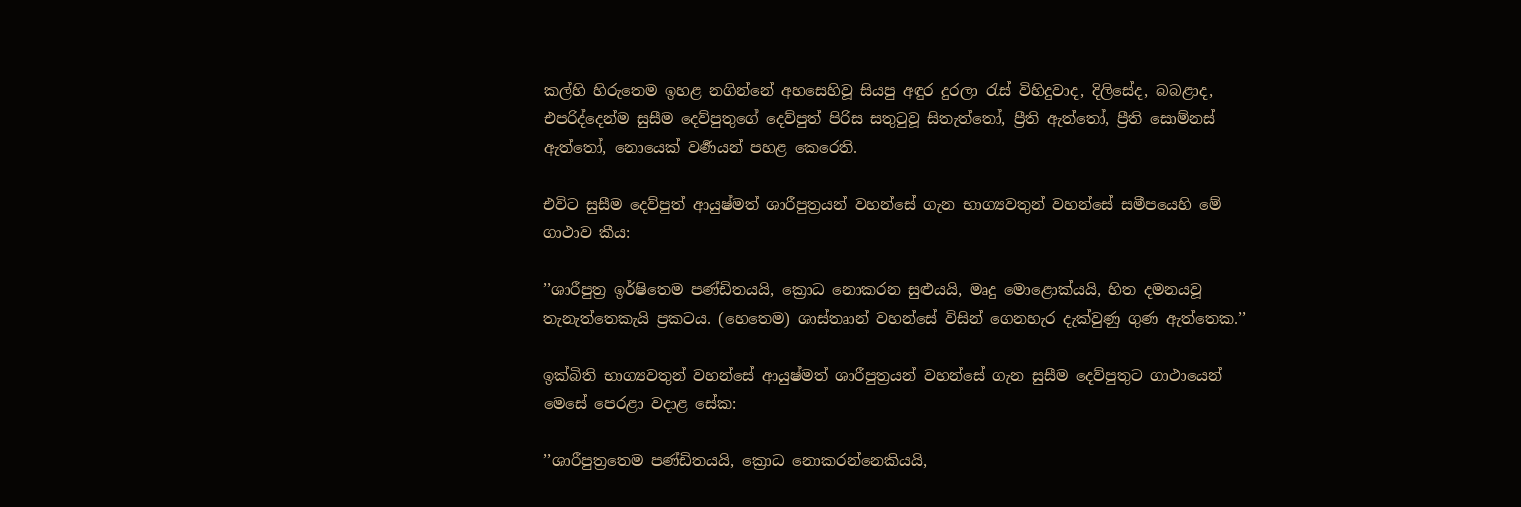කල්හි හිරුතෙම ඉහළ නගින්නේ අහසෙහිවූ සියපු අඳුර දුරලා රැස් විහිදුවාද, දිලිසේද, බබළාද, එපරිද්දෙන්ම සුසීම දෙව්පුතුගේ දෙව්පුත් පිරිස සතුටුවූ සිතැත්තෝ, ප්‍රීති ඇත්තෝ, ප්‍රීති සොම්නස් ඇත්තෝ, නොයෙක් වර්‍ණයන් පහළ කෙරෙති.

එවිට සුසීම දෙව්පුත් ආයුෂ්මත් ශාරීපුත්‍රයන් වහන්සේ ගැන භාග්‍යවතුන් වහන්සේ සමීපයෙහි මේ ගාථාව කීය:

’’ශාරීපුත්‍ර ඉර්ෂිතෙම පණ්ඩිතයයි, ක්‍රොධ නොකරන සුළුයයි, මෘදු මොළොක්යයි, හිත දමනයවූ තැනැත්තෙකැයි ප්‍රකටය. (හෙතෙම) ශාස්තෘාන් වහන්සේ විසින් ගෙනහැර දැක්වුණු ගුණ ඇත්තෙක.’’

ඉක්බිති භාග්‍යවතුන් වහන්සේ ආයුෂ්මත් ශාරීපුත්‍රයන් වහන්සේ ගැන සුසීම දෙව්පුතුට ගාථායෙන් මෙසේ පෙරළා වදාළ සේක:

’’ශාරීපුත්‍රතෙම පණ්ඩිතයයි, ක්‍රොධ නොකරන්නෙකියයි,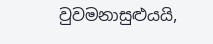වුවමනාසුළුයයි,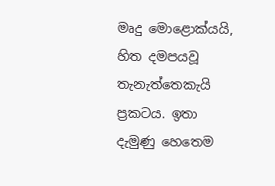මෘදු මොළොක්යයි, හිත දමපයවූ තැනැත්තෙකැයි ප්‍රකටය. ඉතා දැමුණු හෙතෙම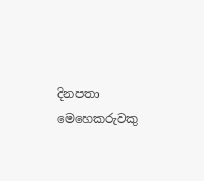දිනපතා මෙහෙකරුවකු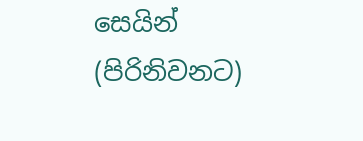සෙයින් (පිරිනිවනට)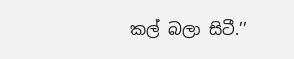කල් බලා සිටී.’’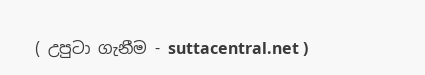( උපුටා ගැනීම - suttacentral.net )